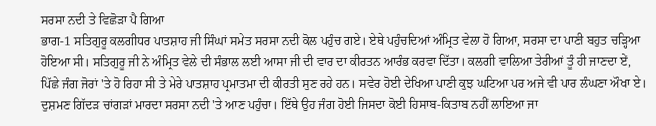ਸਰਸਾ ਨਦੀ ਤੇ ਵਿਛੋੜਾ ਪੈ ਗਿਆ
ਭਾਗ-1 ਸਤਿਗੁਰੂ ਕਲਗੀਧਰ ਪਾਤਸ਼ਾਹ ਜੀ ਸਿੰਘਾਂ ਸਮੇਤ ਸਰਸਾ ਨਦੀ ਕੋਲ ਪਹੁੰਚ ਗਏ। ਏਥੇ ਪਹੁੰਚਦਿਆਂ ਅੰਮ੍ਰਿਤ ਵੇਲਾ ਹੋ ਗਿਆ, ਸਰਸਾ ਦਾ ਪਾਣੀ ਬਹੁਤ ਚੜ੍ਹਿਆ ਹੋਇਆ ਸੀ। ਸਤਿਗੁਰੂ ਜੀ ਨੇ ਅੰਮ੍ਰਿਤ ਵੇਲੇ ਦੀ ਸੰਭਾਲ ਲਈ ਆਸਾ ਜੀ ਦੀ ਵਾਰ ਦਾ ਕੀਰਤਨ ਆਰੰਭ ਕਰਵਾ ਦਿੱਤਾ। ਕਲਗੀ ਵਾਲਿਆ ਤੇਰੀਆਂ ਤੂੰ ਹੀ ਜਾਣਦਾ ਏਂ, ਪਿੱਛੇ ਜੰਗ ਜੋਰਾਂ 'ਤੇ ਹੋ ਰਿਹਾ ਸੀ ਤੇ ਮੇਰੇ ਪਾਤਸ਼ਾਹ ਪ੍ਰਮਾਤਮਾ ਦੀ ਕੀਰਤੀ ਸੁਣ ਰਹੇ ਹਨ। ਸਵੇਰ ਹੋਈ ਦੇਖਿਆ ਪਾਣੀ ਕੁਝ ਘਟਿਆ ਪਰ ਅਜੇ ਵੀ ਪਾਰ ਲੰਘਣਾ ਔਖਾ ਏ। ਦੁਸ਼ਮਣ ਗਿੱਦੜ ਚਾਂਗੜਾਂ ਮਾਰਦਾ ਸਰਸਾ ਨਦੀ 'ਤੇ ਆਣ ਪਹੁੰਚਾ। ਇੱਥੇ ਉਹ ਜੰਗ ਹੋਈ ਜਿਸਦਾ ਕੋਈ ਹਿਸਾਬ-ਕਿਤਾਬ ਨਹੀਂ ਲਾਇਆ ਜਾ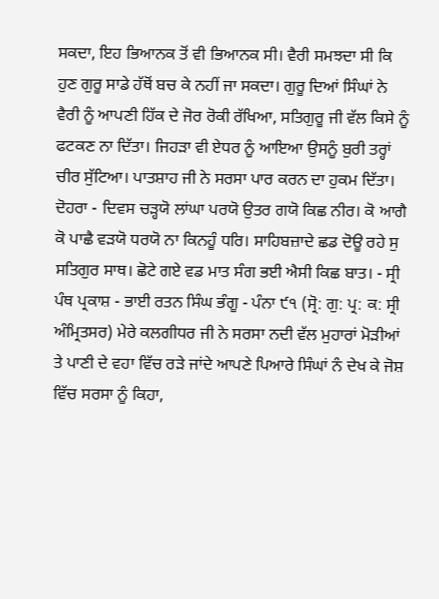ਸਕਦਾ, ਇਹ ਭਿਆਨਕ ਤੋਂ ਵੀ ਭਿਆਨਕ ਸੀ। ਵੈਰੀ ਸਮਝਦਾ ਸੀ ਕਿ ਹੁਣ ਗੁਰੂ ਸਾਡੇ ਹੱਥੋਂ ਬਚ ਕੇ ਨਹੀਂ ਜਾ ਸਕਦਾ। ਗੁਰੂ ਦਿਆਂ ਸਿੰਘਾਂ ਨੇ ਵੈਰੀ ਨੂੰ ਆਪਣੀ ਹਿੱਕ ਦੇ ਜੋਰ ਰੋਕੀ ਰੱਖਿਆ, ਸਤਿਗੁਰੂ ਜੀ ਵੱਲ ਕਿਸੇ ਨੂੰ ਫਟਕਣ ਨਾ ਦਿੱਤਾ। ਜਿਹੜਾ ਵੀ ਏਧਰ ਨੂੰ ਆਇਆ ਉਸਨੂੰ ਬੁਰੀ ਤਰ੍ਹਾਂ ਚੀਰ ਸੁੱਟਿਆ। ਪਾਤਸ਼ਾਹ ਜੀ ਨੇ ਸਰਸਾ ਪਾਰ ਕਰਨ ਦਾ ਹੁਕਮ ਦਿੱਤਾ। ਦੋਹਰਾ - ਦਿਵਸ ਚੜ੍ਹਯੋ ਲਾਂਘਾ ਪਰਯੋ ਉਤਰ ਗਯੋ ਕਿਛ ਨੀਰ। ਕੋ ਆਗੈ ਕੋ ਪਾਛੈ ਵੜਯੋ ਧਰਯੋ ਨਾ ਕਿਨਹੂੰ ਧਰਿ। ਸਾਹਿਬਜ਼ਾਦੇ ਛਡ ਦੋਊ ਰਹੇ ਸੁ ਸਤਿਗੁਰ ਸਾਥ। ਛੋਟੇ ਗਏ ਵਡ ਮਾਤ ਸੰਗ ਭਈ ਐਸੀ ਕਿਛ ਬਾਤ। - ਸ੍ਰੀ ਪੰਥ ਪ੍ਰਕਾਸ਼ - ਭਾਈ ਰਤਨ ਸਿੰਘ ਭੰਗੂ - ਪੰਨਾ ੯੧ (ਸ੍ਰੋ: ਗੁ: ਪ੍ਰ: ਕ: ਸ੍ਰੀ ਅੰਮ੍ਰਿਤਸਰ) ਮੇਰੇ ਕਲਗੀਧਰ ਜੀ ਨੇ ਸਰਸਾ ਨਦੀ ਵੱਲ ਮੁਹਾਰਾਂ ਮੋੜੀਆਂ ਤੇ ਪਾਣੀ ਦੇ ਵਹਾ ਵਿੱਚ ਰੜੇ ਜਾਂਦੇ ਆਪਣੇ ਪਿਆਰੇ ਸਿੰਘਾਂ ਨੰ ਦੇਖ ਕੇ ਜੋਸ਼ ਵਿੱਚ ਸਰਸਾ ਨੂੰ ਕਿਹਾ,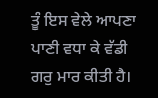ਤੂੰ ਇਸ ਵੇਲੇ ਆਪਣਾ ਪਾਣੀ ਵਧਾ ਕੇ ਵੱਡੀ ਗਰੁ ਮਾਰ ਕੀਤੀ ਹੈ।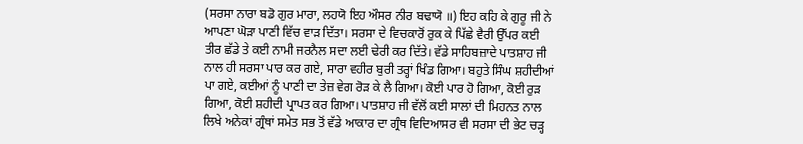(ਸਰਸਾ ਨਾਰਾ ਬਡੋ ਗੁਰ ਮਾਰਾ, ਲਹਯੋ ਇਹ ਔਸਰ ਨੀਰ ਬਢਾਯੋ ॥) ਇਹ ਕਹਿ ਕੇ ਗੁਰੂ ਜੀ ਨੇ ਆਪਣਾ ਘੋੜਾ ਪਾਣੀ ਵਿੱਚ ਵਾੜ ਦਿੱਤਾ। ਸਰਸਾ ਦੇ ਵਿਚਕਾਰੋਂ ਰੁਕ ਕੇ ਪਿੱਛੇ ਵੈਰੀ ਉੱਪਰ ਕਈ ਤੀਰ ਛੱਡੇ ਤੇ ਕਈ ਨਾਮੀ ਜਰਨੈਲ ਸਦਾ ਲਈ ਢੇਰੀ ਕਰ ਦਿੱਤੇ। ਵੱਡੇ ਸਾਹਿਬਜ਼ਾਦੇ ਪਾਤਸ਼ਾਹ ਜੀ ਨਾਲ ਹੀ ਸਰਸਾ ਪਾਰ ਕਰ ਗਏ, ਸਾਰਾ ਵਹੀਰ ਬੁਰੀ ਤਰ੍ਹਾਂ ਖਿੰਡ ਗਿਆ। ਬਹੁਤੇ ਸਿੰਘ ਸ਼ਹੀਦੀਆਂ ਪਾ ਗਏ, ਕਈਆਂ ਨੂੰ ਪਾਣੀ ਦਾ ਤੇਜ਼ ਵੇਗ ਰੋੜ ਕੇ ਲੈ ਗਿਆ। ਕੋਈ ਪਾਰ ਹੋ ਗਿਆ, ਕੋਈ ਰੁੜ ਗਿਆ, ਕੋਈ ਸ਼ਹੀਦੀ ਪ੍ਰਾਪਤ ਕਰ ਗਿਆ। ਪਾਤਸ਼ਾਹ ਜੀ ਵੱਲੋਂ ਕਈ ਸਾਲਾਂ ਦੀ ਮਿਹਨਤ ਨਾਲ ਲਿਖੇ ਅਨੇਕਾਂ ਗ੍ਰੰਥਾਂ ਸਮੇਤ ਸਭ ਤੋਂ ਵੱਡੇ ਆਕਾਰ ਦਾ ਗ੍ਰੰਥ ਵਿਦਿਆਸਰ ਵੀ ਸਰਸਾ ਦੀ ਭੇਟ ਚੜ੍ਹ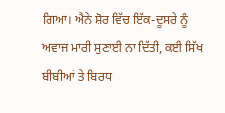ਗਿਆ। ਐਨੇ ਸ਼ੋਰ ਵਿੱਚ ਇੱਕ-ਦੂਸਰੇ ਨੂੰ ਅਵਾਜ ਮਾਰੀ ਸੁਣਾਈ ਨਾ ਦਿੱਤੀ, ਕਈ ਸਿੱਖ ਬੀਬੀਆਂ ਤੇ ਬਿਰਧ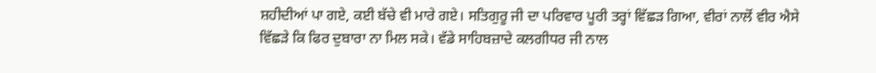ਸ਼ਹੀਦੀਆਂ ਪਾ ਗਏ, ਕਈ ਬੱਚੇ ਵੀ ਮਾਰੇ ਗਏ। ਸਤਿਗੁਰੂ ਜੀ ਦਾ ਪਰਿਵਾਰ ਪੂਰੀ ਤਰ੍ਹਾਂ ਵਿੱਛੜ ਗਿਆ, ਵੀਰਾਂ ਨਾਲੋਂ ਵੀਰ ਐਸੇ ਵਿੱਛੜੇ ਕਿ ਫਿਰ ਦੁਬਾਰਾ ਨਾ ਮਿਲ ਸਕੇ। ਵੱਡੇ ਸਾਹਿਬਜ਼ਾਦੇ ਕਲਗੀਧਰ ਜੀ ਨਾਲ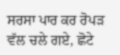ਸਰਸਾ ਪਾਰ ਕਰ ਰੋਪੜ ਵੱਲ ਚਲੇ ਗਏ, ਛੋਟੇ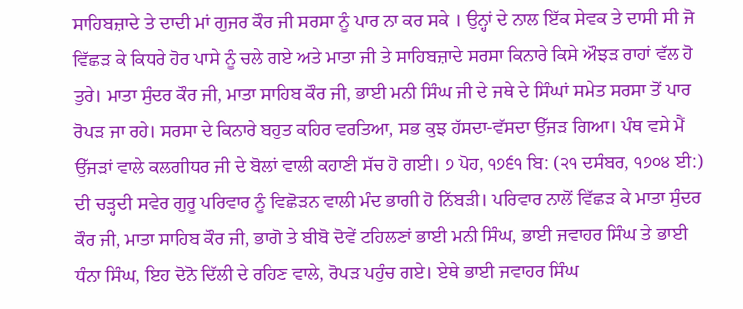ਸਾਹਿਬਜ਼ਾਦੇ ਤੇ ਦਾਦੀ ਮਾਂ ਗੁਜਰ ਕੌਰ ਜੀ ਸਰਸਾ ਨੂੰ ਪਾਰ ਨਾ ਕਰ ਸਕੇ । ਉਨ੍ਹਾਂ ਦੇ ਨਾਲ ਇੱਕ ਸੇਵਕ ਤੇ ਦਾਸੀ ਸੀ ਜੋ ਵਿੱਛੜ ਕੇ ਕਿਧਰੇ ਹੋਰ ਪਾਸੇ ਨੂੰ ਚਲੇ ਗਏ ਅਤੇ ਮਾਤਾ ਜੀ ਤੇ ਸਾਹਿਬਜ਼ਾਦੇ ਸਰਸਾ ਕਿਨਾਰੇ ਕਿਸੇ ਔਝੜ ਰਾਹਾਂ ਵੱਲ ਹੋ ਤੁਰੇ। ਮਾਤਾ ਸੁੰਦਰ ਕੌਰ ਜੀ, ਮਾਤਾ ਸਾਹਿਬ ਕੌਰ ਜੀ, ਭਾਈ ਮਨੀ ਸਿੰਘ ਜੀ ਦੇ ਜਥੇ ਦੇ ਸਿੰਘਾਂ ਸਮੇਤ ਸਰਸਾ ਤੋਂ ਪਾਰ ਰੋਪੜ ਜਾ ਰਹੇ। ਸਰਸਾ ਦੇ ਕਿਨਾਰੇ ਬਹੁਤ ਕਹਿਰ ਵਰਤਿਆ, ਸਭ ਕੁਝ ਹੱਸਦਾ-ਵੱਸਦਾ ਉੱਜੜ ਗਿਆ। ਪੰਥ ਵਸੇ ਮੈਂ ਉੱਜੜਾਂ ਵਾਲੇ ਕਲਗੀਧਰ ਜੀ ਦੇ ਬੋਲਾਂ ਵਾਲੀ ਕਹਾਣੀ ਸੱਚ ਹੋ ਗਈ। ੭ ਪੋਹ, ੧੭੬੧ ਬਿ: (੨੧ ਦਸੰਬਰ, ੧੭੦੪ ਈ:) ਦੀ ਚੜ੍ਹਦੀ ਸਵੇਰ ਗੁਰੂ ਪਰਿਵਾਰ ਨੂੰ ਵਿਛੋੜਨ ਵਾਲੀ ਮੰਦ ਭਾਗੀ ਹੋ ਨਿੱਬੜੀ। ਪਰਿਵਾਰ ਨਾਲੋਂ ਵਿੱਛੜ ਕੇ ਮਾਤਾ ਸੁੰਦਰ ਕੌਰ ਜੀ, ਮਾਤਾ ਸਾਹਿਬ ਕੌਰ ਜੀ, ਭਾਗੋ ਤੇ ਬੀਬੋ ਦੋਵੇਂ ਟਹਿਲਣਾਂ ਭਾਈ ਮਨੀ ਸਿੰਘ, ਭਾਈ ਜਵਾਹਰ ਸਿੰਘ ਤੇ ਭਾਈ ਧੰਨਾ ਸਿੰਘ, ਇਹ ਦੋਨੋ ਦਿੱਲੀ ਦੇ ਰਹਿਣ ਵਾਲੇ, ਰੋਪੜ ਪਹੁੰਚ ਗਏ। ਏਥੇ ਭਾਈ ਜਵਾਹਰ ਸਿੰਘ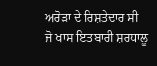ਅਰੋੜਾ ਦੇ ਰਿਸ਼ਤੇਦਾਰ ਸੀ ਜੋ ਖਾਸ ਇਤਬਾਰੀ ਸ਼ਰਧਾਲੂ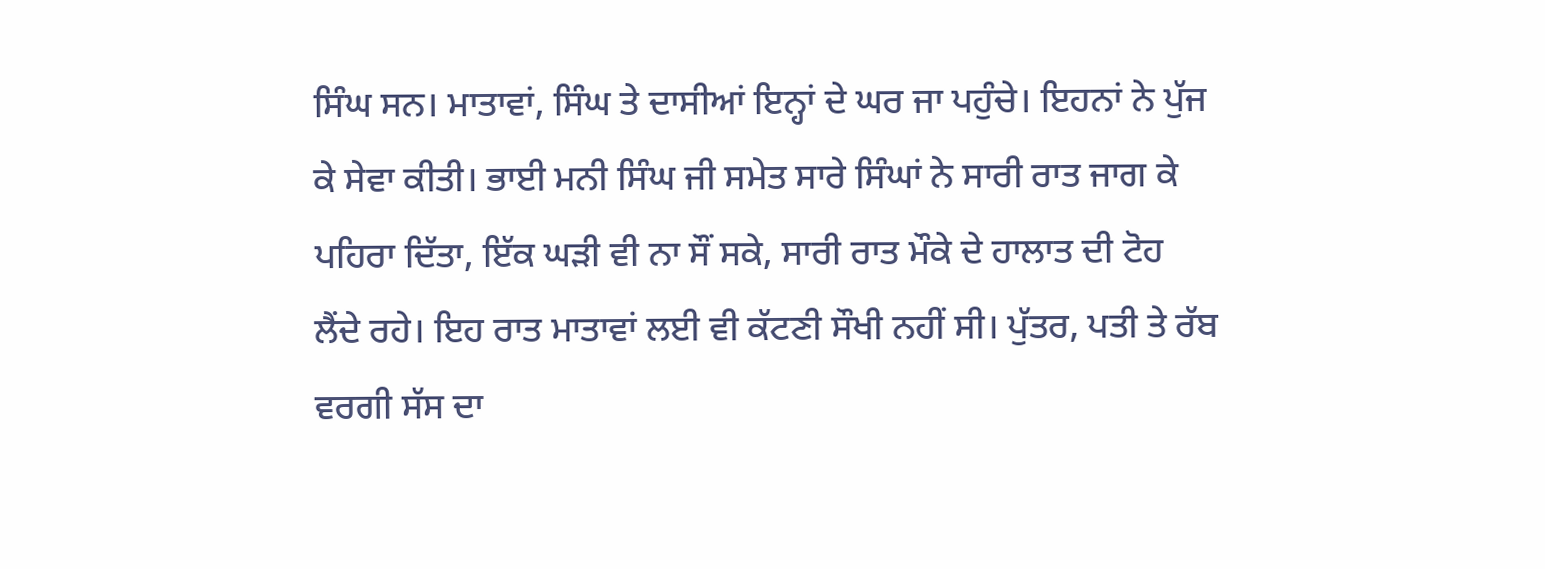ਸਿੰਘ ਸਨ। ਮਾਤਾਵਾਂ, ਸਿੰਘ ਤੇ ਦਾਸੀਆਂ ਇਨ੍ਹਾਂ ਦੇ ਘਰ ਜਾ ਪਹੁੰਚੇ। ਇਹਨਾਂ ਨੇ ਪੁੱਜ ਕੇ ਸੇਵਾ ਕੀਤੀ। ਭਾਈ ਮਨੀ ਸਿੰਘ ਜੀ ਸਮੇਤ ਸਾਰੇ ਸਿੰਘਾਂ ਨੇ ਸਾਰੀ ਰਾਤ ਜਾਗ ਕੇ ਪਹਿਰਾ ਦਿੱਤਾ, ਇੱਕ ਘੜੀ ਵੀ ਨਾ ਸੌਂ ਸਕੇ, ਸਾਰੀ ਰਾਤ ਮੌਕੇ ਦੇ ਹਾਲਾਤ ਦੀ ਟੋਹ ਲੈਂਦੇ ਰਹੇ। ਇਹ ਰਾਤ ਮਾਤਾਵਾਂ ਲਈ ਵੀ ਕੱਟਣੀ ਸੌਖੀ ਨਹੀਂ ਸੀ। ਪੁੱਤਰ, ਪਤੀ ਤੇ ਰੱਬ ਵਰਗੀ ਸੱਸ ਦਾ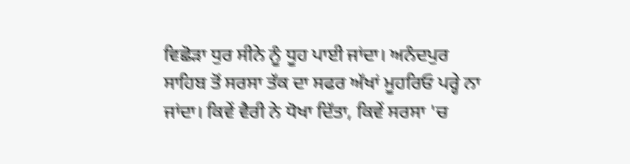ਵਿਛੋੜਾ ਧੁਰ ਸੀਨੇ ਨੂੰ ਧੂਹ ਪਾਈ ਜਾਂਦਾ। ਅਨੰਦਪੁਰ ਸਾਹਿਬ ਤੋਂ ਸਰਸਾ ਤੱਕ ਦਾ ਸਫਰ ਅੱਖਾਂ ਮੂਹਰਿਓ ਪਰ੍ਹੇ ਨਾ ਜਾਂਦਾ। ਕਿਵੇਂ ਵੈਰੀ ਨੇ ਧੋਖਾ ਦਿੱਤਾ, ਕਿਵੇਂ ਸਰਸਾ 'ਚ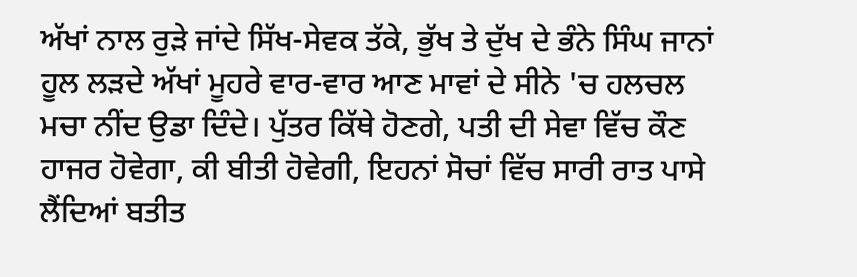ਅੱਖਾਂ ਨਾਲ ਰੁੜੇ ਜਾਂਦੇ ਸਿੱਖ-ਸੇਵਕ ਤੱਕੇ, ਭੁੱਖ ਤੇ ਦੁੱਖ ਦੇ ਭੰਨੇ ਸਿੰਘ ਜਾਨਾਂ ਹੂਲ ਲੜਦੇ ਅੱਖਾਂ ਮੂਹਰੇ ਵਾਰ-ਵਾਰ ਆਣ ਮਾਵਾਂ ਦੇ ਸੀਨੇ 'ਚ ਹਲਚਲ ਮਚਾ ਨੀਂਦ ਉਡਾ ਦਿੰਦੇ। ਪੁੱਤਰ ਕਿੱਥੇ ਹੋਣਗੇ, ਪਤੀ ਦੀ ਸੇਵਾ ਵਿੱਚ ਕੌਣ ਹਾਜਰ ਹੋਵੇਗਾ, ਕੀ ਬੀਤੀ ਹੋਵੇਗੀ, ਇਹਨਾਂ ਸੋਚਾਂ ਵਿੱਚ ਸਾਰੀ ਰਾਤ ਪਾਸੇ ਲੈਂਦਿਆਂ ਬਤੀਤ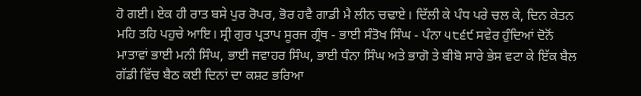ਹੋ ਗਈ। ਏਕ ਹੀ ਰਾਤ ਬਸੇ ਪੁਰ ਰੋਪਰ, ਭੋਰ ਹਵੈ ਗਾਡੀ ਮੈ ਲੀਨ ਚਢਾਏ। ਦਿੱਲੀ ਕੇ ਪੰਧ ਪਰੇ ਚਲ ਕੇ, ਦਿਨ ਕੇਤਨ ਮਹਿ ਤਹਿ ਪਹੁਚੇ ਆਇ। ਸ੍ਰੀ ਗੁਰ ਪ੍ਰਤਾਪ ਸੂਰਜ ਗ੍ਰੰਥ - ਭਾਈ ਸੰਤੋਖ ਸਿੰਘ - ਪੰਨਾ ੫੮੬੯ ਸਵੇਰ ਹੁੰਦਿਆਂ ਦੋਨੋਂ ਮਾਤਾਵਾਂ ਭਾਈ ਮਨੀ ਸਿੰਘ, ਭਾਈ ਜਵਾਹਰ ਸਿੰਘ, ਭਾਈ ਧੰਨਾ ਸਿੰਘ ਅਤੇ ਭਾਗੋ ਤੇ ਬੀਬੋ ਸਾਰੇ ਭੇਸ ਵਟਾ ਕੇ ਇੱਕ ਬੈਲ ਗੱਡੀ ਵਿੱਚ ਬੈਠ ਕਈ ਦਿਨਾਂ ਦਾ ਕਸ਼ਟ ਭਰਿਆ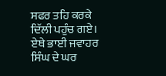ਸਫਰ ਤਹਿ ਕਰਕੇ ਦਿੱਲੀ ਪਹੁੰਚ ਗਏ। ਏਥੇ ਭਾਈ ਜਵਾਹਰ ਸਿੰਘ ਦੇ ਘਰ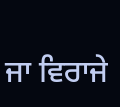ਜਾ ਵਿਰਾਜੇ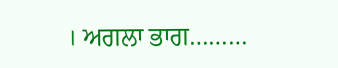। ਅਗਲਾ ਭਾਗ………